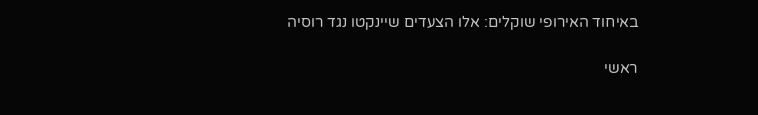באיחוד האירופי שוקלים: אלו הצעדים שיינקטו נגד רוסיה

ראשי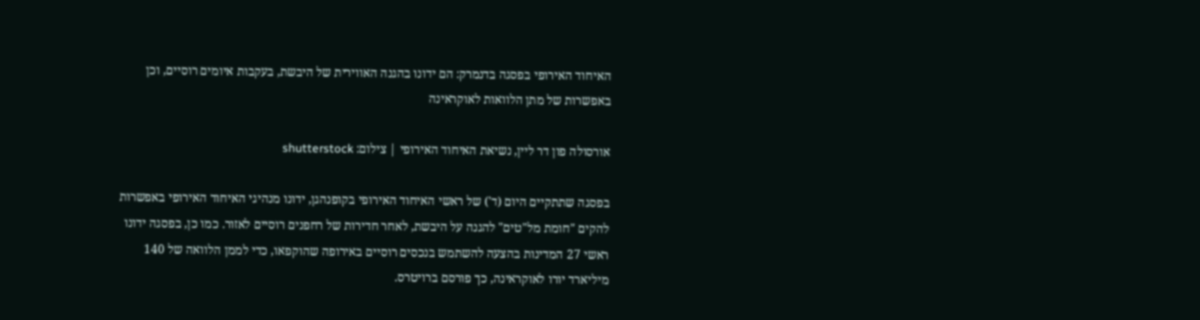האיחוד האירופי בפסגה בדנמרק: הם ידונו בהגנה האווירית של היבשת, בעקבות איומים רוסיים, וכן באפשרות של מתן הלוואות לאוקראינה

אורסולה פון דר ליין, נשיאת האיחוד האירופי | צילום: shutterstock

בפסגה שתתקיים היום (ד') של ראשי האיחוד האירופי בקופנהגן, ידונו מנהיגי האיחוד האירופי באפשרות להקים "חומת מל"טים" להגנה על היבשת, לאחר חדירות של רחפנים רוסיים לאזור. כמו כן, בפסגה ידונו ראשי 27 המדינות בהצעה להשתמש בנכסים רוסיים באירופה שהוקפאו, כדי לממן הלוואה של 140 מיליארד יורו לאוקראינה, כך פורסם ברויטרס.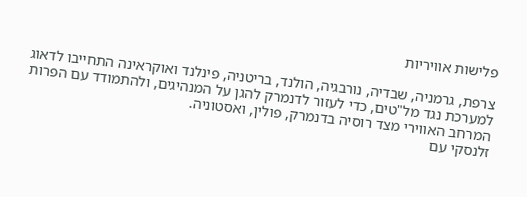פלישות אוויריות

צרפת, גרמניה, שבדיה, נורבגיה, הולנד, בריטניה, פינלנד ואוקראינה התחייבו לדאוג למערכת נגד מל"טים, כדי לעזור לדנמרק להגן על המנהיגים, ולהתמודד עם הפרות המרחב האווירי מצד רוסיה בדנמרק, פולין, ואסטוניה.
זלנסקי עם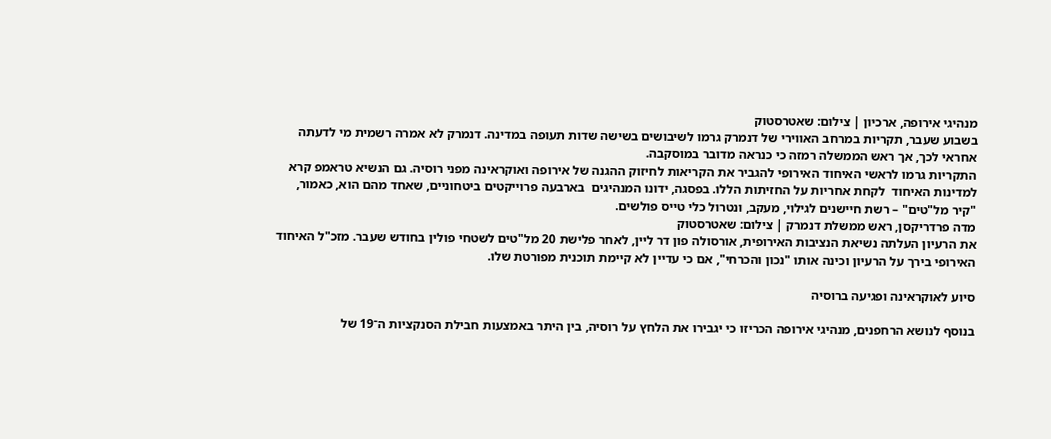מנהיגי אירופה, ארכיון | צילום: שאטרסטוק
בשבוע שעבר, תקריות במרחב האווירי של דנמרק גרמו לשיבושים בשישה שדות תעופה במדינה. דנמרק לא אמרה רשמית מי לדעתה אחראי לכך, אך ראש הממשלה רמזה כי כנראה מדובר במוסקבה.
התקריות גרמו לראשי האיחוד האירופי להגביר את הקריאות לחיזוק ההגנה של אירופה ואוקראינה מפני רוסיה. גם הנשיא טראמפ קרא למדינות האיחוד  לקחת אחריות על החזיתות הללו. בפסגה, ידונו המנהיגים  בארבעה פרוייקטים ביטחוניים, שאחד מהם הוא, כאמור, "קיר מל"טים" – רשת חיישנים לגילוי, מעקב, ונטרול כלי טייס פולשים.
מדה פרדריקסן, ראש ממשלת דנמרק | צילום: שאטרסטוק
את הרעיון העלתה נשיאת הנציבות האירופית, אורסולה פון דר ליין, לאחר פלישת 20 מל"טים לשטחי פולין בחודש שעבר. מזכ"ל האיחוד האירופי בירך על הרעיון וכינה אותו "נכון והכרחי", אם כי עדיין לא קיימת תוכנית מפורטת שלו.

סיוע לאוקראינה ופגיעה ברוסיה

בנוסף לנושא הרחפנים, מנהיגי אירופה הכריזו כי יגבירו את הלחץ על רוסיה, בין היתר באמצעות חבילת הסנקציות ה־19 של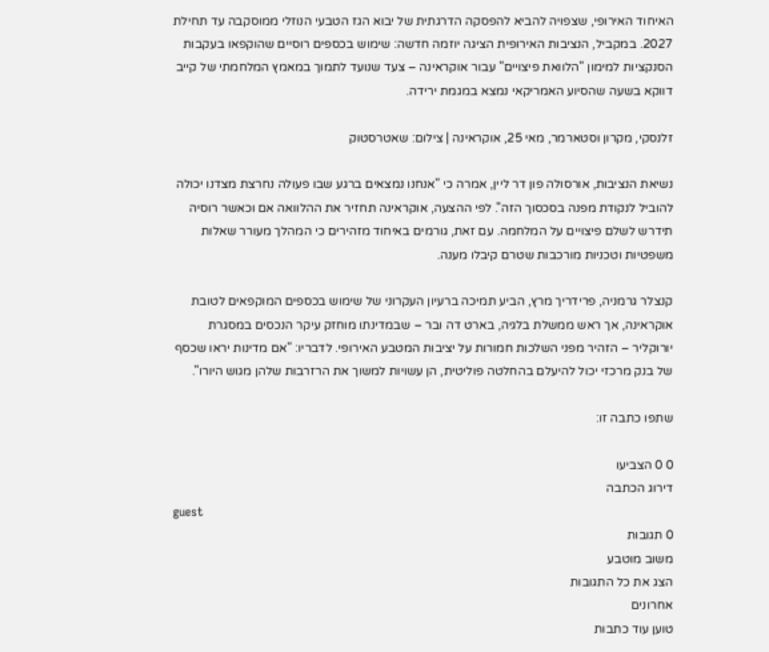האיחוד האירופי, שצפויה להביא להפסקה הדרגתית של יבוא הגז הטבעי הנוזלי ממוסקבה עד תחילת 2027. במקביל, הנציבות האירופית הציגה יוזמה חדשה: שימוש בכספים רוסיים שהוקפאו בעקבות הסנקציות למימון "הלוואת פיצויים" עבור אוקראינה – צעד שנועד לתמוך במאמץ המלחמתי של קייב דווקא בשעה שהסיוע האמריקאי נמצא במגמת ירידה.

זלנסקי, מקרון וסטארמר, מאי 25, אוקראינה | צילום: שאטרסטוק

נשיאת הנציבות, אורסולה פון דר ליין, אמרה כי "אנחנו נמצאים ברגע שבו פעולה נחרצת מצדנו יכולה להוביל לנקודת מפנה בסכסוך הזה". לפי ההצעה, אוקראינה תחזיר את ההלוואה אם וכאשר רוסיה תידרש לשלם פיצויים על המלחמה. עם זאת, גורמים באיחוד מזהירים כי המהלך מעורר שאלות משפטיות וטכניות מורכבות שטרם קיבלו מענה.

קנצלר גרמניה, פרידריך מרץ, הביע תמיכה ברעיון העקרוני של שימוש בכספים המוקפאים לטובת אוקראינה, אך ראש ממשלת בלגיה, בארט דה ובר – שבמדינתו מוחזק עיקר הנכסים במסגרת יורוקליר – הזהיר מפני השלכות חמורות על יציבות המטבע האירופי. לדבריו: "אם מדינות יראו שכסף של בנק מרכזי יכול להיעלם בהחלטה פוליטית, הן עשויות למשוך את הרזרבות שלהן מגוש היורו".

שתפו כתבה זו:

0 0 הצביעו
דירוג הכתבה
guest
0 תגובות
משוב מוטבע
הצג את כל התגובות
אחרונים
טוען עוד כתבות